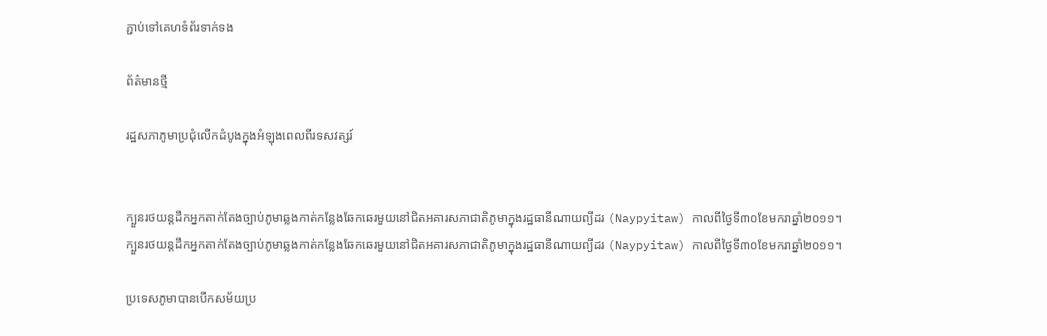ភ្ជាប់ទៅគេហទំព័រទាក់ទង

ព័ត៌មានថ្មី

រដ្ឋសភាភូមាប្រជុំលើកដំបូងក្នុងអំឡុងពេលពីរទសវត្សរ៍


ក្បួនរថយន្តដឹកអ្នកតាក់តែងច្បាប់ភូមាឆ្លងកាត់កន្លែងឆែកឆេរមួយនៅជិតអគារសភាជាតិភូមាក្នុងរដ្ឋធានីណាយព្យីដរ (Naypyitaw) កាលពីថ្ងៃទី៣០ខែមករាឆ្នាំ២០១១។
ក្បួនរថយន្តដឹកអ្នកតាក់តែងច្បាប់ភូមាឆ្លងកាត់កន្លែងឆែកឆេរមួយនៅជិតអគារសភាជាតិភូមាក្នុងរដ្ឋធានីណាយព្យីដរ (Naypyitaw) កាលពីថ្ងៃទី៣០ខែមករាឆ្នាំ២០១១។

ប្រទេសភូមាបានបើកសម័យប្រ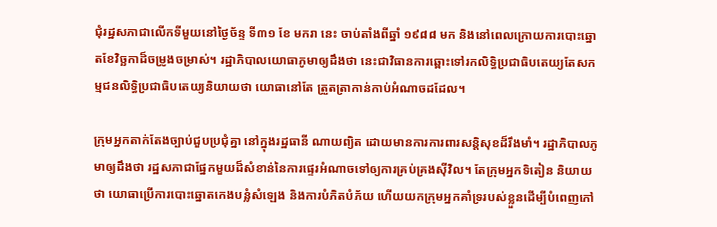ជុំរដ្ឋសភាជាលើកទីមួយនៅថ្ងៃច័ន្ទ ទី៣១ ខែ មករា នេះ ចាប់តាំងពីឆ្នាំ ១៩៨៨ មក និងនៅពេលក្រោយការបោះឆ្នោតខែវិច្ឆកាដ៏ចម្រូងចម្រាស់។ រដ្ឋាភិបាលយោធាភូមាឲ្យដឹងថា នេះជាវិធានការឆ្ពោះទៅរកលិទ្ធិប្រជាធិបតេយ្យតែសកម្មជនលិទ្ធិប្រជាធិបតេយ្យនិយាយថា យោធានៅតែ ត្រួតត្រាកាន់កាប់អំណាចដដែល។

ក្រុមអ្នកតាក់តែងច្បាប់ជួបប្រជុំគ្នា នៅក្នុងរដ្ឋធានី ណាយព្យិត ដោយមានការការពារសន្ដិសុខដ៏រឹងមាំ។ រដ្ឋាភិបាលភូមាឲ្យដឹងថា រដ្ឋសភាជាផ្នែកមួយដ៏សំខាន់នៃការផ្ទេរអំណាចទៅឲ្យការគ្រប់គ្រងស៊ីវិល។ តែក្រុមអ្នកទិតៀន និយាយថា យោធាប្រើការបោះឆ្នោតកេងបន្លំសំឡេង និងការបំភិតបំភ័យ ហើយយកក្រុមអ្នកគាំទ្ររបស់ខ្លួនដើម្បីបំពេញកៅ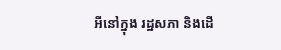អីនៅក្នុង រដ្ឋសភា និងដើ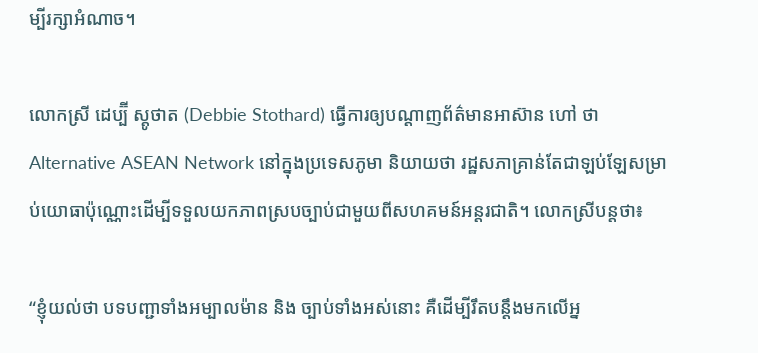ម្បីរក្សាអំណាច។

លោកស្រី ដេប្ប៊ី ស្តូថាត (Debbie Stothard) ធ្វើការឲ្យបណ្ដាញព័ត៌មានអាស៊ាន ហៅ ថា Alternative ASEAN Network នៅក្នុងប្រទេសភូមា និយាយថា រដ្ឋសភាគ្រាន់តែជាឡប់ឡែសម្រាប់យោធាប៉ុណ្ណោះដើម្បីទទួលយកភាពស្របច្បាប់ជាមួយពីសហគមន៍អន្ដរជាតិ។ លោកស្រីបន្តថា៖

“ខ្ញុំយល់ថា បទបញ្ជាទាំងអម្បាលម៉ាន និង ច្បាប់ទាំងអស់នោះ គឺដើម្បីរឹតបន្ដឹងមកលើអ្ន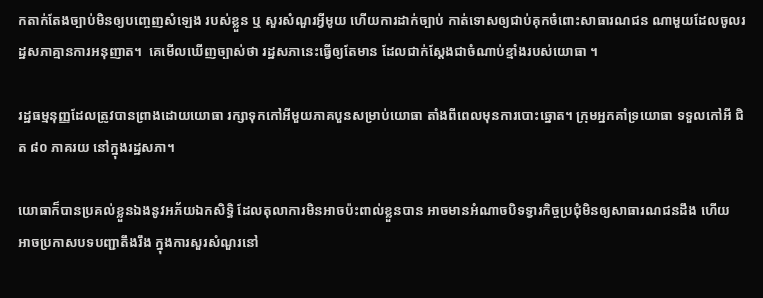កតាក់តែងច្បាប់មិនឲ្យបញ្ចេញសំឡេង របស់ខ្លួន ឬ សួរសំណួរអ្វីមូយ ហើយការដាក់ច្បាប់ កាត់ទោសឲ្យជាប់គុកចំពោះសាធារណជន ណាមួយដែលចូលរដ្ឋសភាគ្មានការអនុញាត។  គេមើលឃើញច្បាស់ថា រដ្ឋសភានេះធ្វើឲ្យតែមាន ដែលជាក់ស្តែងជាចំណាប់ខ្មាំងរបស់យោធា ។

រដ្ឋធម្មនុញ្ញដែលត្រូវបានព្រាងដោយយោធា រក្សាទុកកៅអីមួយភាគបួនសម្រាប់យោធា តាំងពីពេលមុនការបោះឆ្នោត។ ក្រុមអ្នកគាំទ្រយោធា ទទួលកៅអី ជិត ៨០ ភាគរយ នៅក្នុងរដ្ឋសភា។

យោធាក៏បានប្រគល់ខ្លួនឯងនូវអភ័យឯកសិទ្ធិ ដែលតុលាការមិនអាចប៉ះពាល់ខ្លួនបាន អាចមានអំណាចបិទទ្វារកិច្ចប្រជុំមិនឲ្យសាធារណជនដឹង ហើយ អាចប្រកាសបទបញ្ជាតឹងរឹង ក្នុងការសួរសំណួរនៅ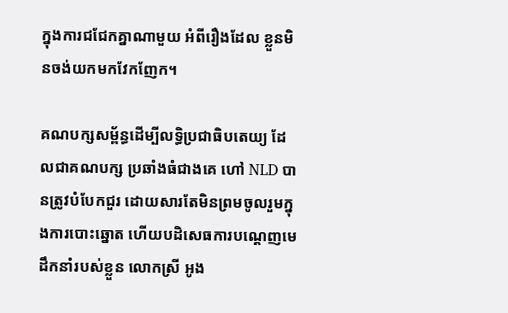ក្នុងការជជែកគ្នាណាមួយ អំពីរឿងដែល ខ្លួនមិនចង់យកមកវែកញែក។

គណបក្សសម្ព័ន្ធដើម្បីលទ្ធិប្រជាធិបតេយ្យ ដែលជាគណបក្ស ប្រឆាំងធំជាងគេ ហៅ NLD បានត្រូវបំបែកជួរ ដោយសារតែមិនព្រមចូលរួមក្នុងការបោះឆ្នោត ហើយបដិសេធការបណ្ដេញមេដឹកនាំរបស់ខ្លួន លោកស្រី អូង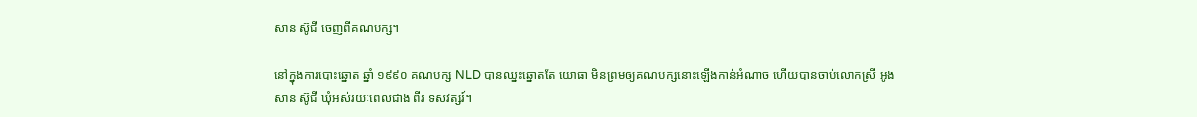សាន ស៊ូជី ចេញពីគណបក្ស។

នៅក្នុងការបោះឆ្នោត ឆ្នាំ ១៩៩០ គណបក្ស NLD បានឈ្នះឆ្នោតតែ យោធា មិនព្រមឲ្យគណបក្សនោះឡើងកាន់អំណាច ហើយបានចាប់លោកស្រី អូង សាន ស៊ូជី ឃុំអស់រយៈពេលជាង ពីរ ទសវត្សរ៍។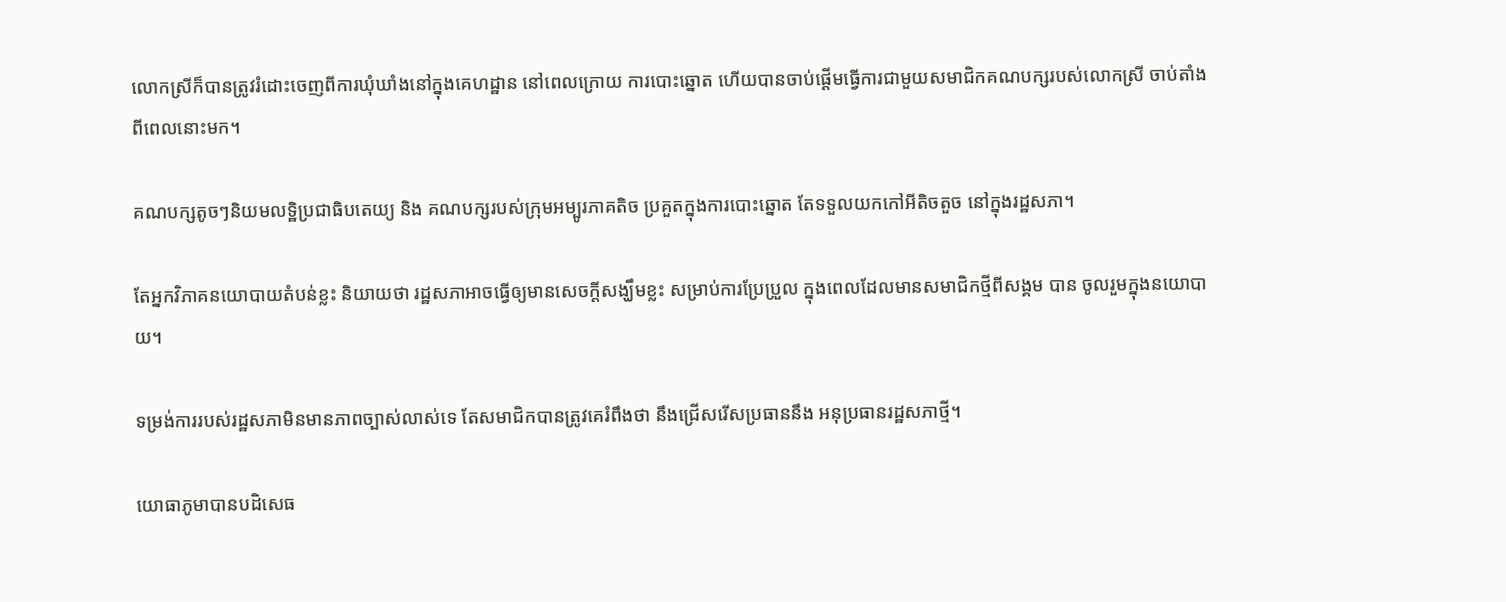លោកស្រីក៏បានត្រូវរំដោះចេញពីការឃុំឃាំងនៅក្នុងគេហដ្ឋាន នៅពេលក្រោយ ការបោះឆ្នោត ហើយបានចាប់ផ្ដើមធ្វើការជាមួយសមាជិកគណបក្សរបស់លោកស្រី ចាប់តាំងពីពេលនោះមក។

គណបក្សតូចៗនិយមលទ្ឋិប្រជាធិបតេយ្យ និង គណបក្សរបស់ក្រុមអម្បូរភាគតិច ប្រគួតក្នុងការបោះឆ្នោត តែទទួលយកកៅអីតិចតួច នៅក្នុងរដ្ឋសភា។

តែអ្នកវិភាគនយោបាយតំបន់ខ្លះ និយាយថា រដ្ឋសភាអាចធ្វើឲ្យមានសេចក្ដីសង្ឃឹមខ្លះ សម្រាប់ការប្រែប្រួល ក្នុងពេលដែលមានសមាជិកថ្មីពីសង្គម បាន ចូលរួមក្នុងនយោបាយ។

ទម្រង់ការរបស់រដ្ឋសភាមិនមានភាពច្បាស់លាស់ទេ តែសមាជិកបានត្រូវគេរំពឹងថា នឹងជ្រើសរើសប្រធាននឹង អនុប្រធានរដ្ឋសភាថ្មី។

យោធាភូមាបានបដិសេធ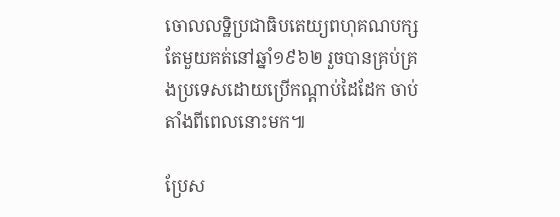ចោលលទ្ឋិប្រជាធិបតេយ្យពហុគណបក្ស តែមួយគត់នៅឆ្នាំ១៩៦២ រួចបានគ្រប់គ្រងប្រទេសដោយប្រើកណ្ដាប់ដៃដែក ចាប់តាំងពីពេលនោះមក៕

ប្រែស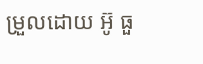ម្រួលដោយ អ៊ូ ធួ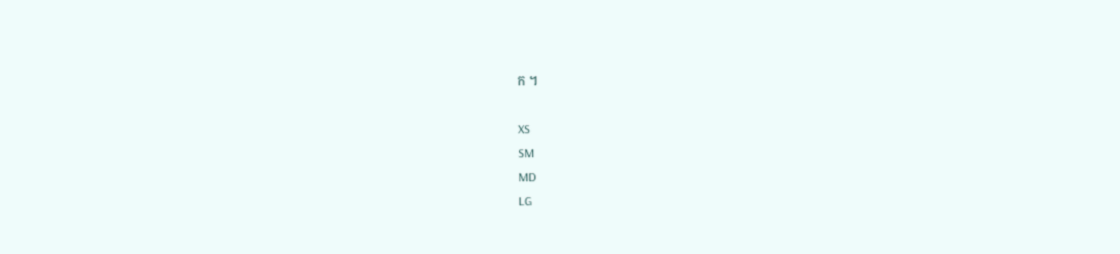ក ។

XS
SM
MD
LG